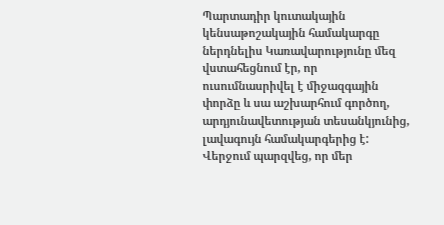Պարտադիր կուտակային կենսաթոշակային համակարգը ներդնելիս Կառավարությունը մեզ վստահեցնում էր, որ ուսումնասրիվել է միջազգային փորձը և սա աշխարհում գործող, արդյունավետության տեսանկյունից, լավագույն համակարգերից է: Վերջում պարզվեց, որ մեր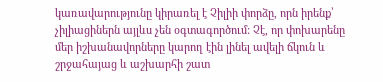կառավարությունը կիրառել է Չիլիի փորձը, որն իրենք՝ չիլիացիներն այլևս չեն օգտագործում: Չէ, որ փոխարենը մեր իշխանավորները կարող էին լինել ավելի ճկուն և շրջահայաց և աշխարհի շատ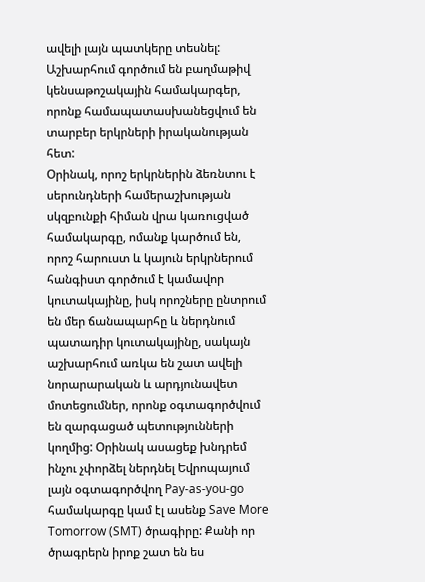ավելի լայն պատկերը տեսնել: Աշխարհում գործում են բաղմաթիվ կենսաթոշակային համակարգեր, որոնք համապատասխանեցվում են տարբեր երկրների իրականության հետ:
Օրինակ, որոշ երկրներին ձեռնտու է սերունդների համերաշխության սկզբունքի հիման վրա կառուցված համակարգը, ոմանք կարծում են, որոշ հարուստ և կայուն երկրներում հանգիստ գործում է կամավոր կուտակայինը, իսկ որոշները ընտրում են մեր ճանապարհը և ներդնում պատադիր կուտակայինը, սակայն աշխարհում առկա են շատ ավելի նորարարական և արդյունավետ մոտեցումներ, որոնք օգտագործվում են զարգացած պետությունների կողմից: Օրինակ ասացեք խնդրեմ ինչու չփորձել ներդնել Եվրոպայում լայն օգտագործվող Pay-as-you-go համակարգը կամ էլ ասենք Save More Tomorrow (SMT) ծրագիրը: Քանի որ ծրագրերն իրոք շատ են ես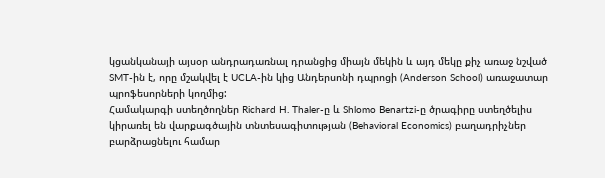կցանկանայի այսօր անդրադառնալ դրանցից միայն մեկին և այդ մեկը քիչ առաջ նշված SMT-ին է, որը մշակվել է UCLA-ին կից Անդերսոնի դպրոցի (Anderson School) առաջատար պրոֆեսորների կողմից:
Համակարգի ստեղծողներ Richard H. Thaler-ը և Shlomo Benartzi-ը ծրագիրը ստեղծելիս կիրառել են վարքագծային տնտեսագիտության (Behavioral Economics) բաղադրիչներ բարձրացնելու համար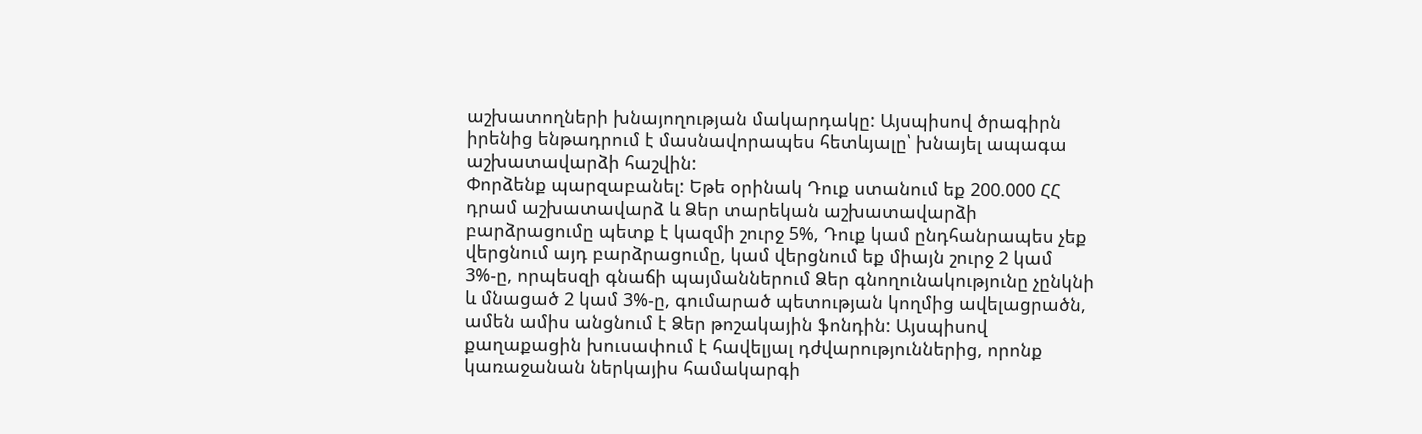աշխատողների խնայողության մակարդակը: Այսպիսով ծրագիրն իրենից ենթադրում է մասնավորապես հետևյալը՝ խնայել ապագա աշխատավարձի հաշվին:
Փորձենք պարզաբանել: Եթե օրինակ Դուք ստանում եք 200.000 ՀՀ դրամ աշխատավարձ և Ձեր տարեկան աշխատավարձի բարձրացումը պետք է կազմի շուրջ 5%, Դուք կամ ընդհանրապես չեք վերցնում այդ բարձրացումը, կամ վերցնում եք միայն շուրջ 2 կամ 3%-ը, որպեսզի գնաճի պայմաններում Ձեր գնողունակությունը չընկնի և մնացած 2 կամ 3%-ը, գումարած պետության կողմից ավելացրածն, ամեն ամիս անցնում է Ձեր թոշակային ֆոնդին: Այսպիսով քաղաքացին խուսափում է հավելյալ դժվարություններից, որոնք կառաջանան ներկայիս համակարգի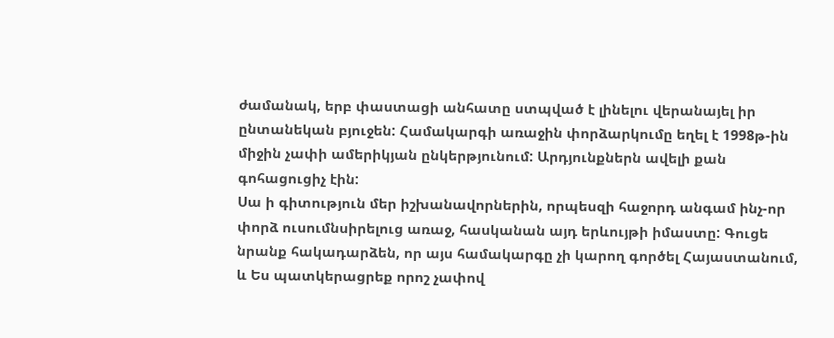ժամանակ, երբ փաստացի անհատը ստպված է լինելու վերանայել իր ընտանեկան բյուջեն: Համակարգի առաջին փորձարկումը եղել է 1998թ-ին միջին չափի ամերիկյան ընկերթյունում: Արդյունքներն ավելի քան գոհացուցիչ էին:
Սա ի գիտություն մեր իշխանավորներին, որպեսզի հաջորդ անգամ ինչ-որ փորձ ուսումնսիրելուց առաջ, հասկանան այդ երևույթի իմաստը: Գուցե նրանք հակադարձեն, որ այս համակարգը չի կարող գործել Հայաստանում, և Ես պատկերացրեք որոշ չափով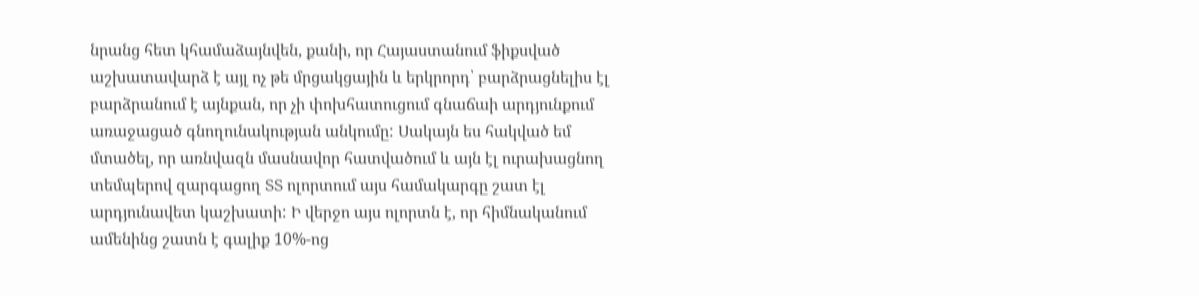նրանց հետ կհամաձայնվեն, քանի, որ Հայաստանում ֆիքսված աշխատավարձ է այլ ոչ թե մրցակցային և երկրորդ՝ բարձրացնելիս էլ բարձրանում է այնքան, որ չի փոխհատուցում գնաճաի արդյունքում առաջացած գնողունակության անկումը: Սակայն ես հակված եմ մտածել, որ առնվազն մասնավոր հատվածում և այն էլ ուրախացնող տեմպերով զարգացող ՏՏ ոլորտում այս համակարգը շատ էլ արդյունավետ կաշխատի: Ի վերջո այս ոլորտն է, որ հիմնականում ամենինց շատն է գալիք 10%-ոց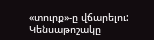«տուրք»-ը վճարելու:
Կենսաթոշակը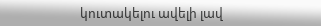կուտակելու ավելի լավ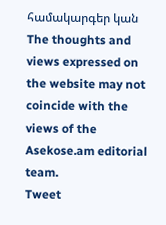համակարգեր կան
The thoughts and views expressed on the website may not coincide with the views of the Asekose.am editorial team.
Tweet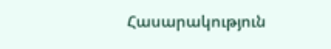Հասարակություն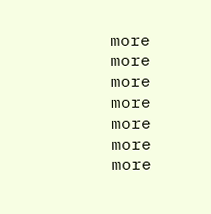more
more
more
more
more
more
more